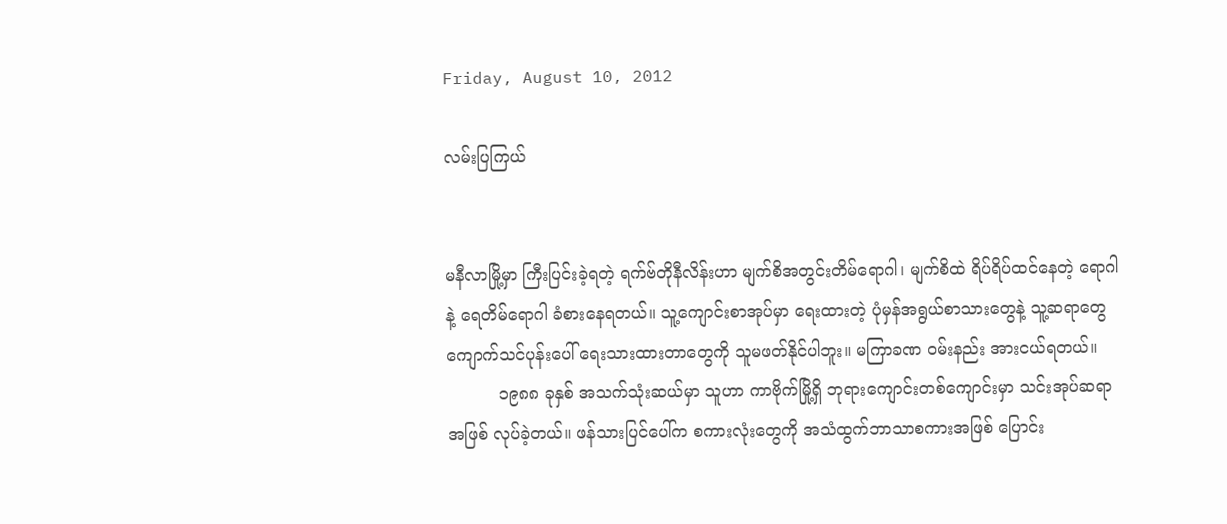Friday, August 10, 2012

လမ်းပြကြယ်


မနီလာမြို့မှာ ကြီးပြင်းခဲ့ရတဲ့ ရက်ဗ်တိုနီလိန်းဟာ မျက်စိအတွင်းတိမ်ရောဂါ၊ မျက်စိထဲ ရိပ်ရိပ်ထင်နေတဲ့ ရောဂါနဲ့ ရေတိမ်ရောဂါ ခံစားနေရတယ်။ သူ့ကျောင်းစာအုပ်မှာ ရေးထားတဲ့ ပုံမှန်အရွယ်စာသားတွေနဲ့ သူ့ဆရာတွေ ကျောက်သင်ပုန်းပေါ် ရေးသားထားတာတွေကို သူမဖတ်နိုင်ပါဘူး။ မကြာခဏ ဝမ်းနည်း အားငယ်ရတယ်။
          ၁၉၈၈ ခုနှစ် အသက်သုံးဆယ်မှာ သူဟာ ကာဗိုက်မြို့ရှိ ဘုရားကျောင်းတစ်ကျောင်းမှာ သင်းအုပ်ဆရာအဖြစ် လုပ်ခဲ့တယ်။ ဖန်သားပြင်ပေါ်က စကားလုံးတွေကို အသံထွက်ဘာသာစကားအဖြစ် ပြောင်း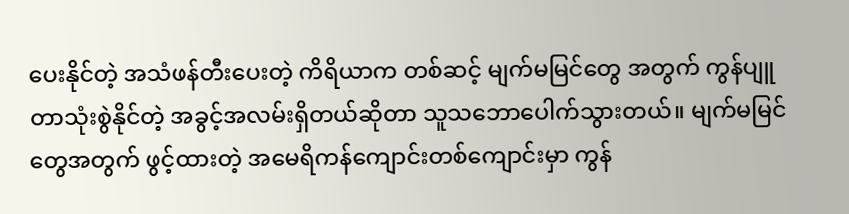ပေးနိုင်တဲ့ အသံဖန်တီးပေးတဲ့ ကိရိယာက တစ်ဆင့် မျက်မမြင်တွေ အတွက် ကွန်ပျူတာသုံးစွဲနိုင်တဲ့ အခွင့်အလမ်းရှိတယ်ဆိုတာ သူသဘောပေါက်သွားတယ်။ မျက်မမြင်တွေအတွက် ဖွင့်ထားတဲ့ အမေရိကန်ကျောင်းတစ်ကျောင်းမှာ ကွန်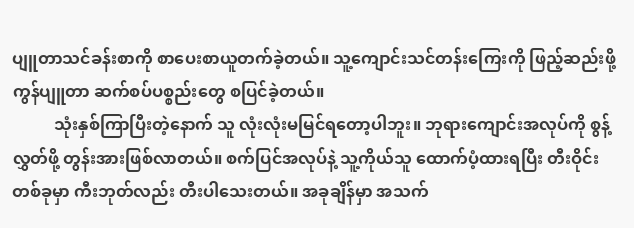ပျူတာသင်ခန်းစာကို စာပေးစာယူတက်ခဲ့တယ်။ သူ့ကျောင်းသင်တန်းကြေးကို ဖြည့်ဆည်းဖို့ ကွန်ပျူတာ ဆက်စပ်ပစ္စည်းတွေ စပြင်ခဲ့တယ်။
          သုံးနှစ်ကြာပြီးတဲ့နောက် သူ လုံးလုံးမမြင်ရတော့ပါဘူး။ ဘုရားကျောင်းအလုပ်ကို စွန့်လွှတ်ဖို့ တွန်းအားဖြစ်လာတယ်။ စက်ပြင်အလုပ်နဲ့ သူ့ကိုယ်သူ ထောက်ပံ့ထားရပြီး တီးဝိုင်းတစ်ခုမှာ ကီးဘုတ်လည်း တီးပါသေးတယ်။ အခုချိန်မှာ အသက်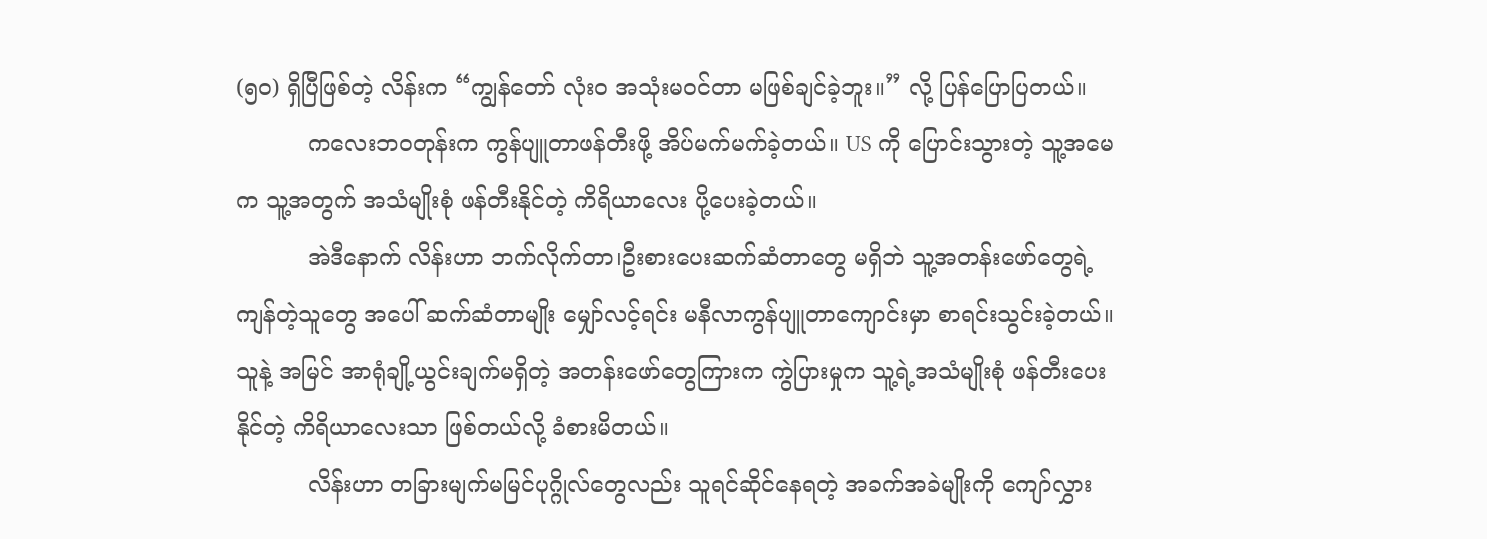(၅၀) ရှိပြီဖြစ်တဲ့ လိန်းက “ကျွန်တော် လုံး၀ အသုံးမဝင်တာ မဖြစ်ချင်ခဲ့ဘူး။” လို့ ပြန်ပြောပြတယ်။
          ကလေးဘဝတုန်းက ကွန်ပျူတာဖန်တီးဖို့ အိပ်မက်မက်ခဲ့တယ်။ US ကို ပြောင်းသွားတဲ့ သူ့အမေက သူ့အတွက် အသံမျိုးစုံ ဖန်တီးနိုင်တဲ့ ကိရိယာလေး ပို့ပေးခဲ့တယ်။
          အဲဒီနောက် လိန်းဟာ ဘက်လိုက်တာ၊ဦးစားပေးဆက်ဆံတာတွေ မရှိဘဲ သူ့အတန်းဖော်တွေရဲ့ ကျန်တဲ့သူတွေ အပေါ် ဆက်ဆံတာမျိုး မျှော်လင့်ရင်း မနီလာကွန်ပျူတာကျောင်းမှာ စာရင်းသွင်းခဲ့တယ်။ သူနဲ့ အမြင် အာရုံချို့ယွင်းချက်မရှိတဲ့ အတန်းဖော်တွေကြားက ကွဲပြားမှုက သူ့ရဲ့အသံမျိုးစုံ ဖန်တီးပေးနိုင်တဲ့ ကိရိယာလေးသာ ဖြစ်တယ်လို့ ခံစားမိတယ်။
          လိန်းဟာ တခြားမျက်မမြင်ပုဂ္ဂိုလ်တွေလည်း သူရင်ဆိုင်နေရတဲ့ အခက်အခဲမျိုးကို ကျော်လွှား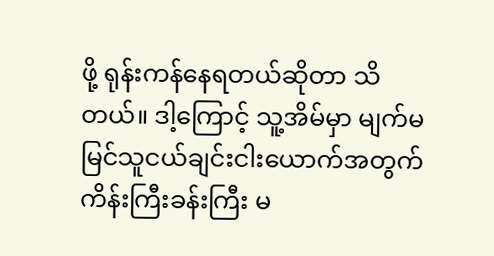ဖို့ ရုန်းကန်နေရတယ်ဆိုတာ သိတယ်။ ဒါ့ကြောင့် သူ့အိမ်မှာ မျက်မမြင်သူငယ်ချင်းငါးယောက်အတွက် ကိန်းကြီးခန်းကြီး မ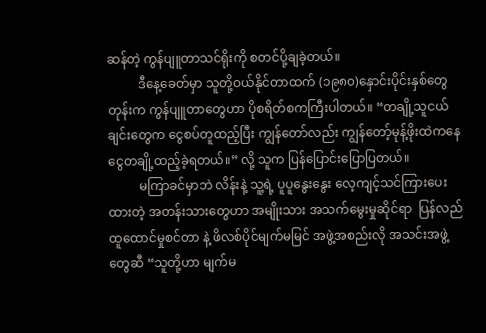ဆန်တဲ့ ကွန်ပျူတာသင်ရိုးကို စတင်ပို့ချခဲ့တယ်။
          ဒီနေ့ခေတ်မှာ သူတို့ဝယ်နိုင်တာထက် (၁၉၈၀)နှောင်းပိုင်းနှစ်တွေတုန်းက ကွန်ပျူတာတွေဟာ ပိုစရိတ်စကကြီးပါတယ်။ “တချို့သူငယ်ချင်းတွေက ငွေစပ်တူထည့်ပြီး ကျွန်တော်လည်း ကျွန်တော့်မုန့်ဖိုးထဲကနေ ငွေတချို့ထည့်ခဲ့ရတယ်။” လို့ သူက ပြန်ပြောင်းပြောပြတယ်။
          မကြာခင်မှာဘဲ လိန်းနဲ့ သူ့ရဲ့ ပူပူနွေးနွေး လေ့ကျင့်သင်ကြားပေးထားတဲ့ အတန်းသားတွေဟာ အမျိုးသား အသက်မွေးမှုဆိုင်ရာ  ပြန်လည်ထူထောင်မှုစင်တာ နဲ့ ဖိလစ်ပိုင်မျက်မမြင် အဖွဲ့အစည်းလို အသင်းအဖွဲ့တွေဆီ “သူတို့ဟာ မျက်မ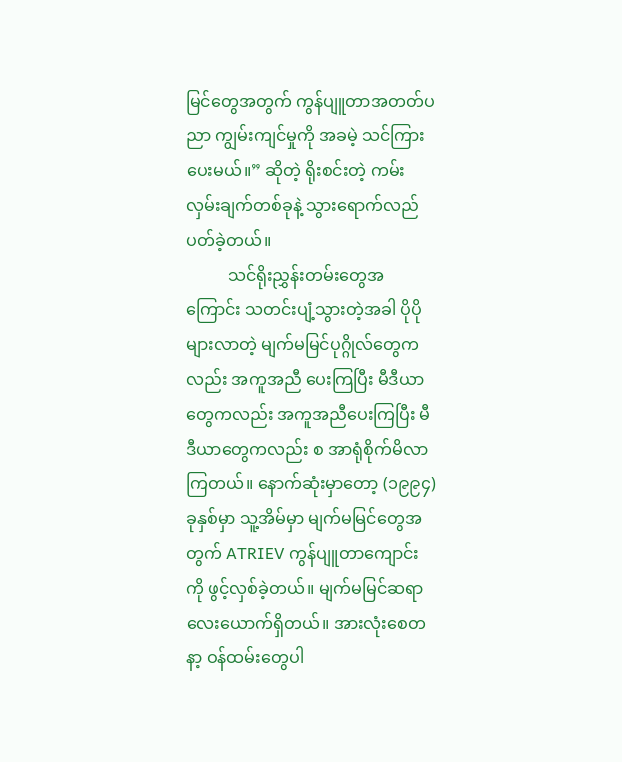မြင်တွေအတွက် ကွန်ပျူတာအတတ်ပညာ ကျွမ်းကျင်မှုကို အခမဲ့ သင်ကြားပေးမယ်။” ဆိုတဲ့ ရိုးစင်းတဲ့ ကမ်းလှမ်းချက်တစ်ခုနဲ့ သွားရောက်လည်ပတ်ခဲ့တယ်။
          သင်ရိုးညွှန်းတမ်းတွေအကြောင်း သတင်းပျံ့သွားတဲ့အခါ ပိုပိုများလာတဲ့ မျက်မမြင်ပုဂ္ဂိုလ်တွေကလည်း အကူအညီ ပေးကြပြီး မီဒီယာတွေကလည်း အကူအညီပေးကြပြီး မီဒီယာတွေကလည်း စ အာရုံစိုက်မိလာကြတယ်။ နောက်ဆုံးမှာတော့ (၁၉၉၄) ခုနှစ်မှာ သူ့အိမ်မှာ မျက်မမြင်တွေအတွက် ATRIEV ကွန်ပျူတာကျောင်းကို ဖွင့်လှစ်ခဲ့တယ်။ မျက်မမြင်ဆရာလေးယောက်ရှိတယ်။ အားလုံးစေတနာ့ ဝန်ထမ်းတွေပါ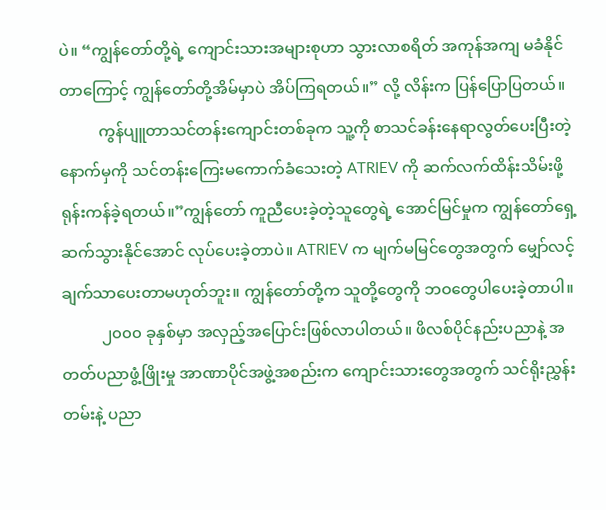ပဲ။ “ကျွန်တော်တို့ရဲ့ ကျောင်းသားအများစုဟာ သွားလာစရိတ် အကုန်အကျ မခံနိုင်တာကြောင့် ကျွန်တော်တို့အိမ်မှာပဲ အိပ်ကြရတယ်။” လို့ လိန်းက ပြန်ပြောပြတယ်။
          ကွန်ပျူတာသင်တန်းကျောင်းတစ်ခုက သူ့ကို စာသင်ခန်းနေရာလွတ်ပေးပြီးတဲ့နောက်မှကို သင်တန်းကြေးမကောက်ခံသေးတဲ့ ATRIEV ကို ဆက်လက်ထိန်းသိမ်းဖို့ ရုန်းကန်ခဲ့ရတယ်။”ကျွန်တော် ကူညီပေးခဲ့တဲ့သူတွေရဲ့ အောင်မြင်မှုက ကျွန်တော်ရှေ့ဆက်သွားနိုင်အောင် လုပ်ပေးခဲ့တာပဲ။ ATRIEV က မျက်မမြင်တွေအတွက် မျှော်လင့်ချက်သာပေးတာမဟုတ်ဘူး။ ကျွန်တော်တို့က သူတို့တွေကို ဘဝတွေပါပေးခဲ့တာပါ။
          ၂၀၀၀ ခုနှစ်မှာ အလှည့်အပြောင်းဖြစ်လာပါတယ်။ ဖိလစ်ပိုင်နည်းပညာနဲ့ အတတ်ပညာဖွံ့ဖြိုးမှု အာဏာပိုင်အဖွဲ့အစည်းက ကျောင်းသားတွေအတွက် သင်ရိုးညွှန်းတမ်းနဲ့ ပညာ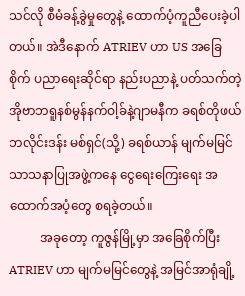သင်လို စီမံခန့်ခွဲမှုတွေနဲ့ ထောက်ပံ့ကူညီပေးခဲ့ပါတယ်။ အဲဒီနောက် ATRIEV ဟာ US အခြေစိုက် ပညာရေးဆိုင်ရာ နည်းပညာနဲ့ ပတ်သက်တဲ့ အိုဗာဘရူနစ်မွန်နက်ဝါ့ခ်နဲ့ဂျာမနီက ခရစ်တိုဖယ်ဘလိုင်းဒန်း မစ်ရှင်(သို့) ခရစ်ယာန် မျက်မမြင် သာသနာပြုအဖွဲ့ကနေ ငွေရေးကြေးရေး အထောက်အပံ့တွေ စရခဲ့တယ်။
          အခုတော့ ကူဇွန်မြို့မှာ အခြေစိုက်ပြီး ATRIEV ဟာ မျက်မမြင်တွေနဲ့ အမြင်အာရုံချို့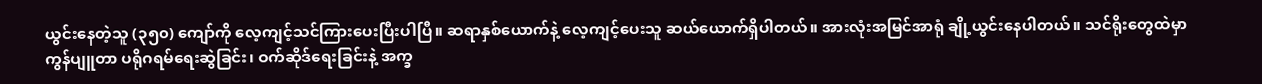ယွင်းနေတဲ့သူ (၃၅၀) ကျော်ကို လေ့ကျင့်သင်ကြားပေးပြီးပါပြီ။ ဆရာနှစ်ယောက်နဲ့ လေ့ကျင့်ပေးသူ ဆယ်ယောက်ရှိပါတယ်။ အားလုံးအမြင်အာရုံ ချို့ယွင်းနေပါတယ်။ သင်ရိုးတွေထဲမှာ ကွန်ပျူတာ ပရိုဂရမ်ရေးဆွဲခြင်း၊ ဝက်ဆိုဒ်ရေးခြင်းနဲ့ အက္ခ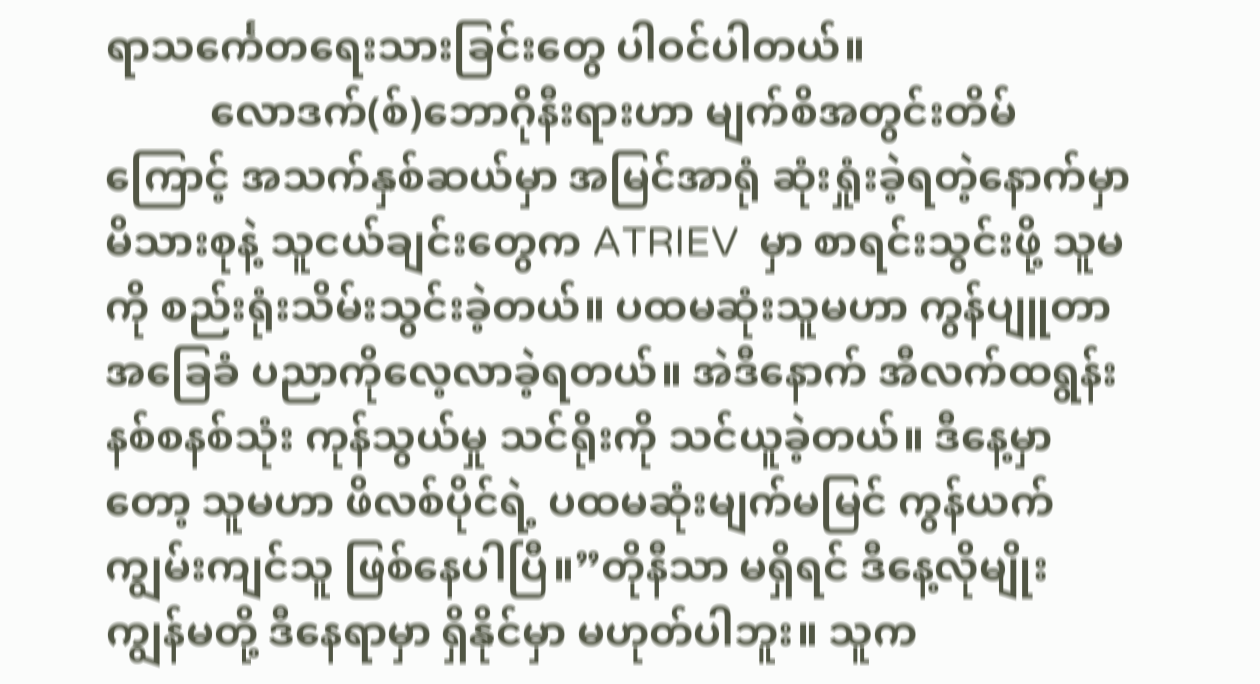ရာသင်္ကေတရေးသားခြင်းတွေ ပါဝင်ပါတယ်။
          လောဒက်(စ်)ဘောဂိုနီးရားဟာ မျက်စိအတွင်းတိမ်ကြောင့် အသက်နှစ်ဆယ်မှာ အမြင်အာရုံ ဆုံးရှုံးခဲ့ရတဲ့နောက်မှာ မိသားစုနဲ့ သူငယ်ချင်းတွေက ATRIEV  မှာ စာရင်းသွင်းဖို့ သူမကို စည်းရုံးသိမ်းသွင်းခဲ့တယ်။ ပထမဆုံးသူမဟာ ကွန်ပျူတာအခြေခံ ပညာကိုလေ့လာခဲ့ရတယ်။ အဲဒီနောက် အီလက်ထရွန်းနစ်စနစ်သုံး ကုန်သွယ်မှု သင်ရိုးကို သင်ယူခဲ့တယ်။ ဒီနေ့မှာတော့ သူမဟာ ဖိလစ်ပိုင်ရဲ့ ပထမဆုံးမျက်မမြင် ကွန်ယက် ကျွမ်းကျင်သူ ဖြစ်နေပါပြီ။”တိုနီသာ မရှိရင် ဒီနေ့လိုမျိုး ကျွန်မတို့ ဒီနေရာမှာ ရှိနိုင်မှာ မဟုတ်ပါဘူး။ သူက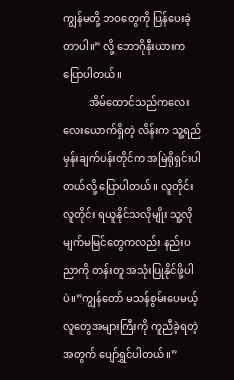ကျွန်မတို့ ဘဝတွေကို ပြန်ပေးခဲ့တာပါ။” လို့ ဘောဂိုနီးယားက ပြောပါတယ်။
          အိမ်ထောင်သည်ကလေးလေးယောက်ရှိတဲ့ လိန်းက သူ့ရည်မှန်းချက်ပန်းတိုင်က အမြဲရိုရှင်းပါတယ်လို့ ပြောပါတယ်။ လူတိုင်းလူတိုင်း ရယူနိုင်သလိုမျိုး သူ့လို မျက်မမြင်တွေကလည်း နည်းပညာကို တန်းတူ အသုံးပြုနိုင်ဖို့ပါပဲ။”ကျွန်တော် မသန်စွမ်းပေမယ့် လူတွေအများကြီးကို ကူညီခဲ့ရတဲ့အတွက် ပျော်ရွှင်ပါတယ်။”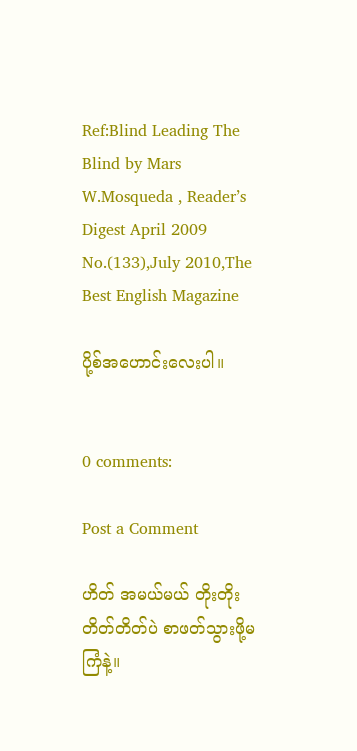Ref:Blind Leading The Blind by Mars W.Mosqueda , Reader’s Digest April 2009
No.(133),July 2010,The Best English Magazine

ပို့စ်အဟောင်းလေးပါ။


0 comments:

Post a Comment

ဟိတ် အမယ်မယ် တိုးတိုးတိတ်တိတ်ပဲ စာဖတ်သွားဖို့မကြံနဲ့။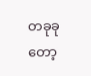တခုခုတော့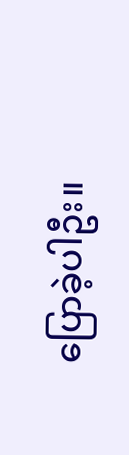ပြောခဲ့ပါဦး။